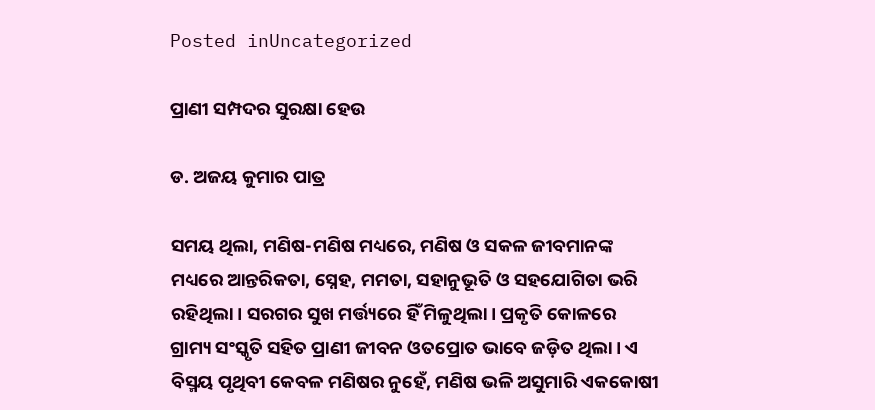Posted inUncategorized

ପ୍ରାଣୀ ସମ୍ପଦର ସୁରକ୍ଷା ହେଉ

ଡ. ଅଜୟ କୁମାର ପାତ୍ର

ସମୟ ଥିଲା, ମଣିଷ-ମଣିଷ ମଧ୍ୟରେ, ମଣିଷ ଓ ସକଳ ଜୀବମାନଙ୍କ ମଧ୍ୟରେ ଆନ୍ତରିକତା, ସ୍ନେହ, ମମତା, ସହାନୁଭୂତି ଓ ସହଯୋଗିତା ଭରି ରହିଥିଲା। ସରଗର ସୁଖ ମର୍ତ୍ତ୍ୟରେ ହିଁ ମିଳୁଥିଲା। ପ୍ରକୃତି କୋଳରେ ଗ୍ରାମ୍ୟ ସଂସ୍କୃତି ସହିତ ପ୍ରାଣୀ ଜୀବନ ଓତପ୍ରୋତ ଭାବେ ଜଡ଼ିତ ଥିଲା। ଏ ବିସ୍ମୟ ପୃଥିବୀ କେବଳ ମଣିଷର ନୁହେଁ, ମଣିଷ ଭଳି ଅସୁମାରି ଏକକୋଷୀ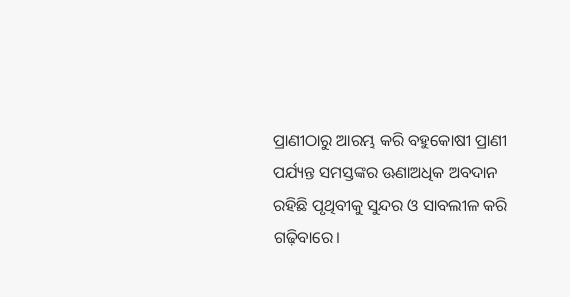ପ୍ରାଣୀଠାରୁ ଆରମ୍ଭ କରି ବହୁକୋଷୀ ପ୍ରାଣୀ ପର୍ଯ୍ୟନ୍ତ ସମସ୍ତଙ୍କର ଊଣାଅଧିକ ଅବଦାନ ରହିଛି ପୃଥିବୀକୁ ସୁନ୍ଦର ଓ ସାବଲୀଳ କରି ଗଢ଼ିବାରେ।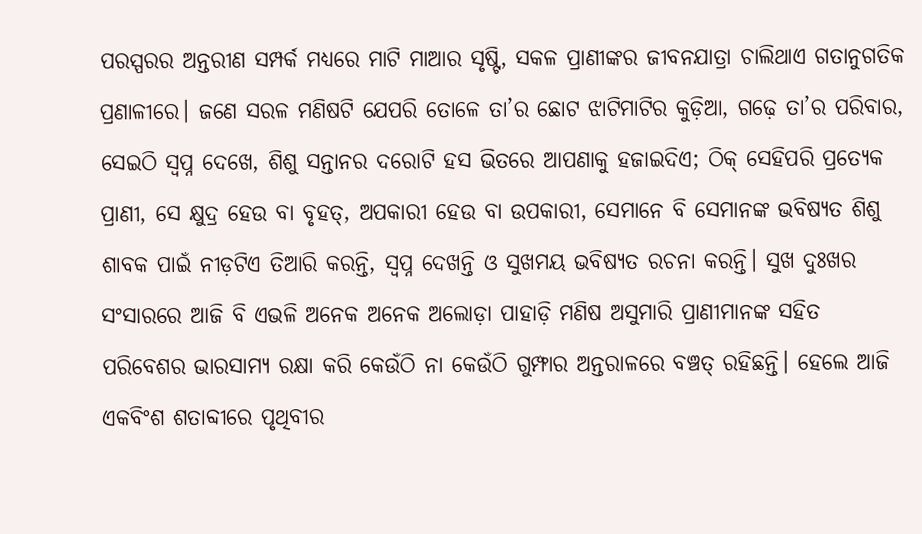ପରସ୍ପରର ଅନ୍ତରୀଣ ସମ୍ପର୍କ ମଧ୍ୟରେ ମାଟି ମାଆର ସୃଷ୍ଟି, ସକଳ ପ୍ରାଣୀଙ୍କର ଜୀବନଯାତ୍ରା ଚାଲିଥାଏ ଗତାନୁଗତିକ ପ୍ରଣାଳୀରେ। ଜଣେ ସରଳ ମଣିଷଟି ଯେପରି ତୋଳେ ତା’ର ଛୋଟ ଝାଟିମାଟିର କୁଡ଼ିଆ, ଗଢ଼େ ତା’ର ପରିବାର, ସେଇଠି ସ୍ବପ୍ନ ଦେଖେ, ଶିଶୁ ସନ୍ତାନର ଦରୋଟି ହସ ଭିତରେ ଆପଣାକୁ ହଜାଇଦିଏ; ଠିକ୍‌ ସେହିପରି ପ୍ରତ୍ୟେକ ପ୍ରାଣୀ, ସେ କ୍ଷୁଦ୍ର ହେଉ ବା ବୃହତ୍‌, ଅପକାରୀ ହେଉ ବା ଉପକାରୀ, ସେମାନେ ବି ସେମାନଙ୍କ ଭବିଷ୍ୟତ ଶିଶୁ ଶାବକ ପାଇଁ ନୀଡ଼ଟିଏ ତିଆରି କରନ୍ତି, ସ୍ବପ୍ନ ଦେଖନ୍ତି ଓ ସୁଖମୟ ଭବିଷ୍ୟତ ରଚନା କରନ୍ତି। ସୁଖ ଦୁଃଖର ସଂସାରରେ ଆଜି ବି ଏଭଳି ଅନେକ ଅନେକ ଅଲୋଡ଼ା ପାହାଡ଼ି ମଣିଷ ଅସୁମାରି ପ୍ରାଣୀମାନଙ୍କ ସହିତ ପରିବେଶର ଭାରସାମ୍ୟ ରକ୍ଷା କରି କେଉଁଠି ନା କେଉଁଠି ଗୁମ୍ଫାର ଅନ୍ତରାଳରେ ବଞ୍ଚତ୍ ରହିଛନ୍ତି। ହେଲେ ଆଜି ଏକବିଂଶ ଶତାବ୍ଦୀରେ ପୃଥିବୀର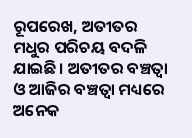ରୂପରେଖ, ଅତୀତର ମଧୁର ପରିଚୟ ବଦଳି ଯାଇଛି। ଅତୀତର ବଞ୍ଚତ୍ବା ଓ ଆଜିର ବଞ୍ଚତ୍ବା ମଧ୍ୟରେ ଅନେକ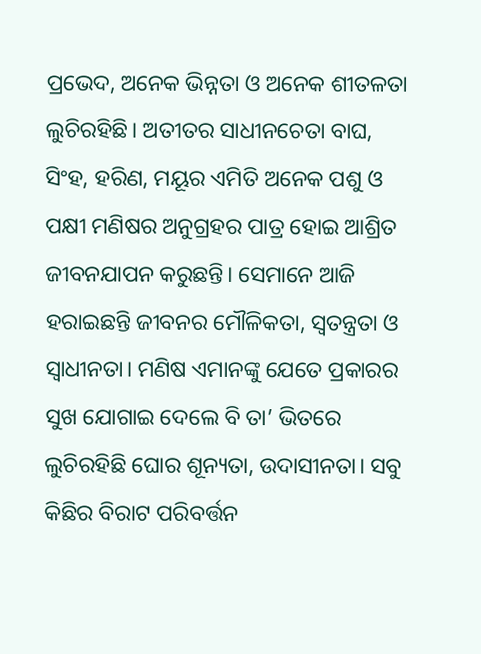ପ୍ରଭେଦ, ଅନେକ ଭିନ୍ନତା ଓ ଅନେକ ଶୀତଳତା ଲୁଚିରହିଛି। ଅତୀତର ସାଧୀନଚେତା ବାଘ, ସିଂହ, ହରିଣ, ମୟୂର ଏମିତି ଅନେକ ପଶୁ ଓ ପକ୍ଷୀ ମଣିଷର ଅନୁଗ୍ରହର ପାତ୍ର ହୋଇ ଆଶ୍ରିତ ଜୀବନଯାପନ କରୁଛନ୍ତି। ସେମାନେ ଆଜି ହରାଇଛନ୍ତି ଜୀବନର ମୌଳିକତା, ସ୍ବତନ୍ତ୍ରତା ଓ ସ୍ବାଧୀନତା। ମଣିଷ ଏମାନଙ୍କୁ ଯେତେ ପ୍ରକାରର ସୁଖ ଯୋଗାଇ ଦେଲେ ବି ତା’ ଭିତରେ ଲୁଚିରହିଛି ଘୋର ଶୂନ୍ୟତା, ଉଦାସୀନତା। ସବୁ କିଛିର ବିରାଟ ପରିବର୍ତ୍ତନ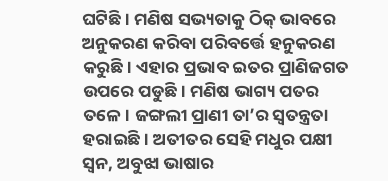ଘଟିଛି। ମଣିଷ ସଭ୍ୟତାକୁ ଠିକ୍‌ ଭାବରେ ଅନୁକରଣ କରିବା ପରିବର୍ତ୍ତେ ହନୁକରଣ କରୁଛି। ଏହାର ପ୍ରଭାବ ଇତର ପ୍ରାଣିଜଗତ ଉପରେ ପଡୁଛି। ମଣିଷ ଭାଗ୍ୟ ପତର ତଳେ। ଜଙ୍ଗଲୀ ପ୍ରାଣୀ ତା’ର ସ୍ବତନ୍ତ୍ରତା ହରାଇଛି। ଅତୀତର ସେହି ମଧୁର ପକ୍ଷୀ ସ୍ବନ, ଅବୁଝା ଭାଷାର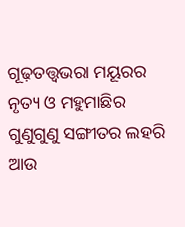ଗୂଢ଼ତତ୍ତ୍ୱଭରା ମୟୂରର ନୃତ୍ୟ ଓ ମହୁମାଛିର ଗୁଣୁଗୁଣୁ ସଙ୍ଗୀତର ଲହରି ଆଉ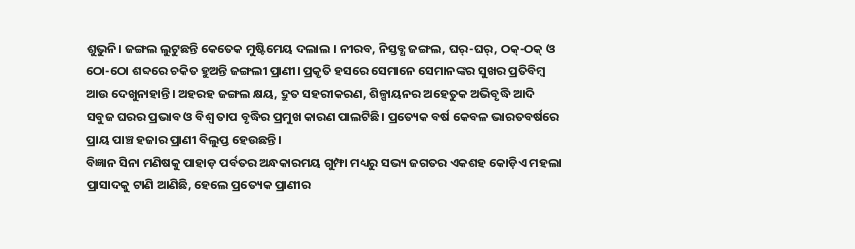ଶୁଭୁନି। ଜଙ୍ଗଲ ଲୁଟୁଛନ୍ତି କେତେକ ମୁଷ୍ଟିମେୟ ଦଲାଲ । ନୀରବ, ନିସ୍ତବ୍ଧ ଜଙ୍ଗଲ, ଘର୍‌-ଘର୍‌, ଠକ୍‌-ଠକ୍‌ ଓ ଠୋ-ଠୋ ଶବ୍ଦରେ ଚକିତ ହୁଅନ୍ତି ଜଙ୍ଗଲୀ ପ୍ରାଣୀ। ପ୍ରକୃତି ହସରେ ସେମାନେ ସେମାନଙ୍କର ସୁଖର ପ୍ରତିବିମ୍ବ ଆଉ ଦେଖୁନାହାନ୍ତି। ଅହରହ ଜଙ୍ଗଲ କ୍ଷୟ, ଦ୍ରୁତ ସହରୀକରଣ, ଶିଳ୍ପାୟନର ଅହେତୁକ ଅଭିବୃଦ୍ଧି ଆଦି ସବୁଜ ଘରର ପ୍ରଭାବ ଓ ବିଶ୍ୱ ତାପ ବୃଦ୍ଧିର ପ୍ରମୁଖ କାରଣ ପାଲଟିଛି। ପ୍ରତ୍ୟେକ ବର୍ଷ କେବଳ ଭାରତବର୍ଷରେ ପ୍ରାୟ ପାଞ୍ଚ ହଜାର ପ୍ରାଣୀ ବିଲୁପ୍ତ ହେଉଛନ୍ତି।
ବିଜ୍ଞାନ ସିନା ମଣିଷକୁ ପାହାଡ଼ ପର୍ବତର ଅନ୍ଧକାରମୟ ଗୁମ୍ଫା ମଧ୍ୟରୁ ସଭ୍ୟ ଜଗତର ଏକଶହ କୋଡ଼ିଏ ମହଲା ପ୍ରାସାଦକୁ ଟାଣି ଆଣିଛି, ହେଲେ ପ୍ରତ୍ୟେକ ପ୍ରାଣୀର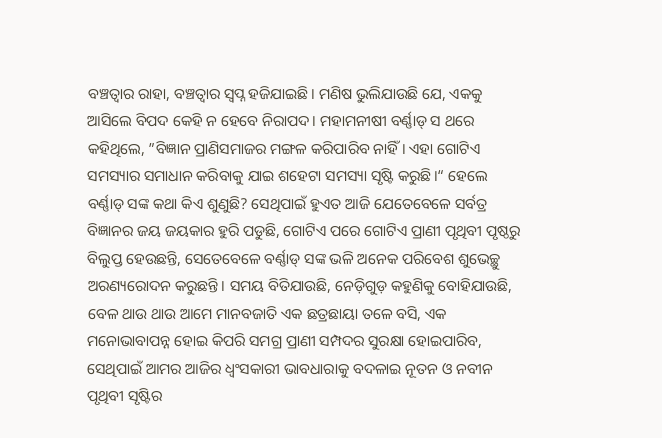ବଞ୍ଚତ୍ବାର ରାହା, ବଞ୍ଚତ୍ବାର ସ୍ବପ୍ନ ହଜିଯାଇଛି। ମଣିଷ ଭୁଲିଯାଉଛି ଯେ, ଏକକୁ ଆସିଲେ ବିପଦ କେହି ନ ହେବେ ନିରାପଦ। ମହାମନୀଷୀ ବର୍ଣ୍ଣାଡ୍‌ ସ ଥରେ କହିଥିଲେ, ”ବିଜ୍ଞାନ ପ୍ରାଣିସମାଜର ମଙ୍ଗଳ କରିପାରିବ ନାହିଁ। ଏହା ଗୋଟିଏ ସମସ୍ୟାର ସମାଧାନ କରିବାକୁ ଯାଇ ଶହେଟା ସମସ୍ୟା ସୃଷ୍ଟି କରୁଛି।“ ହେଲେ ବର୍ଣ୍ଣାଡ୍‌ ସଙ୍କ କଥା କିଏ ଶୁଣୁଛି? ସେଥିପାଇଁ ହୁଏତ ଆଜି ଯେତେବେଳେ ସର୍ବତ୍ର ବିଜ୍ଞାନର ଜୟ ଜୟକାର ହୁରି ପଡୁଛି, ଗୋଟିଏ ପରେ ଗୋଟିଏ ପ୍ରାଣୀ ପୃଥିବୀ ପୃଷ୍ଠରୁ ବିଲୁପ୍ତ ହେଉଛନ୍ତି, ସେତେବେଳେ ବର୍ଣ୍ଣାଡ୍‌ ସଙ୍କ ଭଳି ଅନେକ ପରିବେଶ ଶୁଭେଚ୍ଛୁ ଅରଣ୍ୟରୋଦନ କରୁଛନ୍ତି। ସମୟ ବିତିଯାଉଛି, ନେଡ଼ିଗୁଡ଼ କହୁଣିକୁ ବୋହିଯାଉଛି, ବେଳ ଥାଉ ଥାଉ ଆମେ ମାନବଜାତି ଏକ ଛତ୍ରଛାୟା ତଳେ ବସି, ଏକ ମନୋଭାବାପନ୍ନ ହୋଇ କିପରି ସମଗ୍ର ପ୍ରାଣୀ ସମ୍ପଦର ସୁରକ୍ଷା ହୋଇପାରିବ, ସେଥିପାଇଁ ଆମର ଆଜିର ଧ୍ୱଂସକାରୀ ଭାବଧାରାକୁ ବଦଳାଇ ନୂତନ ଓ ନବୀନ ପୃଥିବୀ ସୃଷ୍ଟିର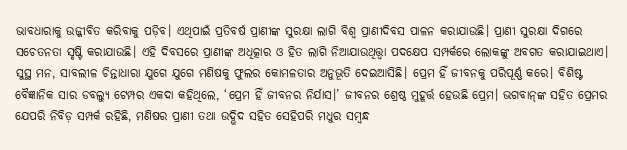ଭାବଧାରାକୁ ଉଜ୍ଜୀବିତ କରିବାକୁ ପଡ଼ିବ। ଏଥିପାଇଁ ପ୍ରତିବର୍ଷ ପ୍ରାଣୀଙ୍କ ସୁରକ୍ଷା ଲାଗି ବିଶ୍ୱ ପ୍ରାଣୀଦିବସ ପାଳନ କରାଯାଉଛି। ପ୍ରାଣୀ ସୁରକ୍ଷା ଦିଗରେ ସଚେତନତା ସୃଷ୍ଟି କରାଯାଉଛି। ଏହି ଦିବସରେ ପ୍ରାଣୀଙ୍କ ଅଧିତ୍କାର ଓ ହିତ ଲାଗି ନିଆଯାଉଥିତ୍ତ୍ବା ପଦକ୍ଷେପ ସମ୍ପର୍କରେ ଲୋକଙ୍କୁ ଅବଗତ କରାଯାଇଥାଏ।
ସୁସ୍ଥ ମନ, ସାବଲୀଳ ଚିନ୍ତାଧାରା ଯୁଗେ ଯୁଗେ ମଣିଷକୁ ଫୁଲର କୋମଳତାର ଅନୁଭୂତି ଦେଇଆସିଛି। ପ୍ରେମ ହିଁ ଜୀବନକୁ ପରିପୂର୍ଣ୍ଣ କରେ। ବିଶିଷ୍ଟ ବୈଜ୍ଞାନିକ ସାର ଡବଲ୍ୟୁ ଟେମ୍ପର ଏକଦା କହିଥିଲେ, ‘ପ୍ରେମ ହିଁ ଜୀବନର ନିର୍ଯାସ।’ ଜୀବନର ଶ୍ରେଷ୍ଠ ମୁହୂର୍ତ୍ତ ହେଉଛି ପ୍ରେମ। ଭଗବାନ୍‌ଙ୍କ ସହିତ ପ୍ରେମର ଯେପରି ନିବିଡ଼ ସମ୍ପର୍କ ରହିଛି, ମଣିଷର ପ୍ରାଣୀ ତଥା ଉଦ୍ଭିଦ ସହିତ ସେହିପରି ମଧୁର ସମ୍ବନ୍ଧ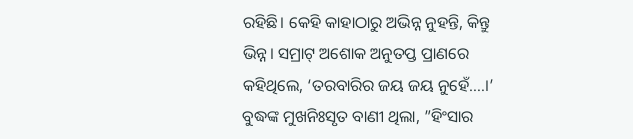ରହିଛି। କେହି କାହାଠାରୁ ଅଭିନ୍ନ ନୁହନ୍ତି, କିନ୍ତୁ ଭିନ୍ନ। ସମ୍ରାଟ୍‌ ଅଶୋକ ଅନୁତପ୍ତ ପ୍ରାଣରେ କହିଥିଲେ, ‘ତରବାରିର ଜୟ ଜୟ ନୁହେଁ….।’ ବୁଦ୍ଧଙ୍କ ମୁଖନିଃସୃତ ବାଣୀ ଥିଲା, ”ହିଂସାର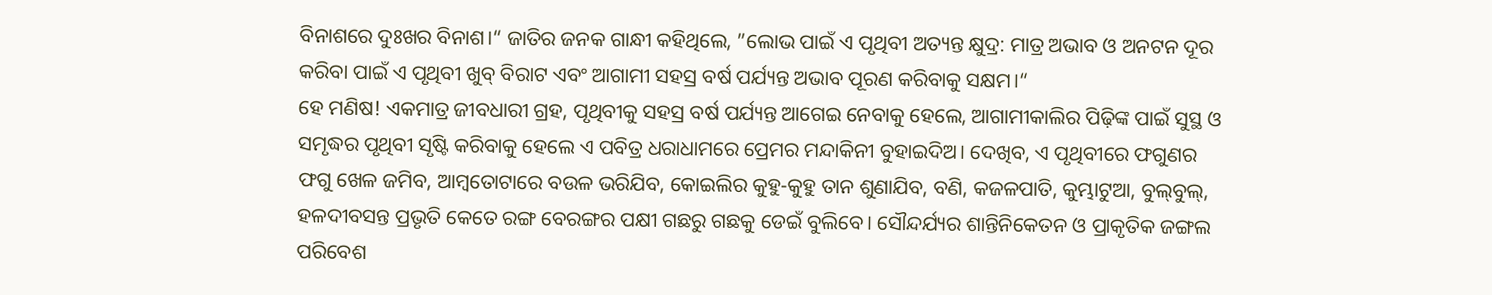ବିନାଶରେ ଦୁଃଖର ବିନାଶ।“ ଜାତିର ଜନକ ଗାନ୍ଧୀ କହିଥିଲେ, ”ଲୋଭ ପାଇଁ ଏ ପୃଥିବୀ ଅତ୍ୟନ୍ତ କ୍ଷୁଦ୍ର: ମାତ୍ର ଅଭାବ ଓ ଅନଟନ ଦୂର କରିବା ପାଇଁ ଏ ପୃଥିବୀ ଖୁବ୍‌ ବିରାଟ ଏବଂ ଆଗାମୀ ସହସ୍ର ବର୍ଷ ପର୍ଯ୍ୟନ୍ତ ଅଭାବ ପୂରଣ କରିବାକୁ ସକ୍ଷମ।“
ହେ ମଣିଷ! ଏକମାତ୍ର ଜୀବଧାରୀ ଗ୍ରହ, ପୃଥିବୀକୁ ସହସ୍ର ବର୍ଷ ପର୍ଯ୍ୟନ୍ତ ଆଗେଇ ନେବାକୁ ହେଲେ, ଆଗାମୀକାଲିର ପିଢ଼ିଙ୍କ ପାଇଁ ସୁସ୍ଥ ଓ ସମୃଦ୍ଧର ପୃଥିବୀ ସୃଷ୍ଟି କରିବାକୁ ହେଲେ ଏ ପବିତ୍ର ଧରାଧାମରେ ପ୍ରେମର ମନ୍ଦାକିନୀ ବୁହାଇଦିଅ। ଦେଖିବ, ଏ ପୃଥିବୀରେ ଫଗୁଣର ଫଗୁ ଖେଳ ଜମିବ, ଆମ୍ବତୋଟାରେ ବଉଳ ଭରିଯିବ, କୋଇଲିର କୁହୁ-କୁହୁ ତାନ ଶୁଣାଯିବ, ବଣି, କଜଳପାତି, କୁମ୍ଭାଟୁଆ, ବୁଲ୍‌ବୁଲ୍‌, ହଳଦୀବସନ୍ତ ପ୍ରଭୃତି କେତେ ରଙ୍ଗ ବେରଙ୍ଗର ପକ୍ଷୀ ଗଛରୁ ଗଛକୁ ଡେଇଁ ବୁଲିବେ। ସୌନ୍ଦର୍ଯ୍ୟର ଶାନ୍ତିନିକେତନ ଓ ପ୍ରାକୃତିକ ଜଙ୍ଗଲ ପରିବେଶ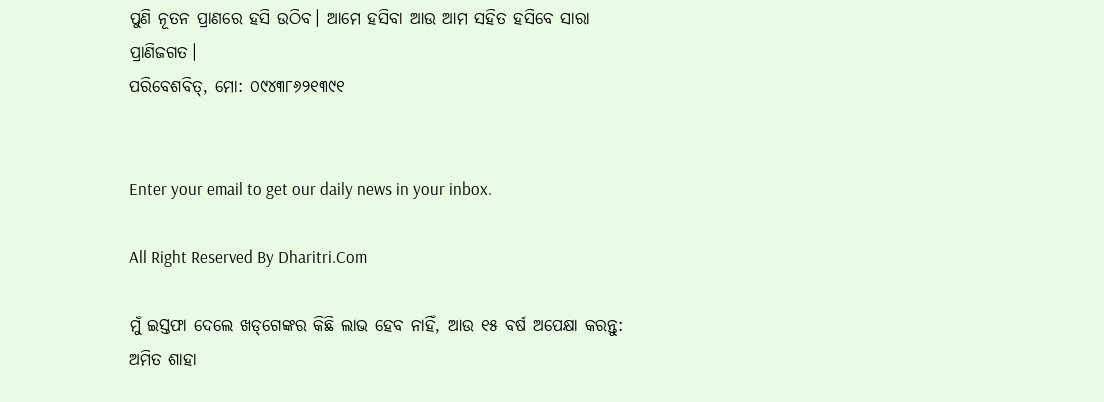ପୁଣି ନୂତନ ପ୍ରାଣରେ ହସି ଉଠିବ। ଆମେ ହସିବା ଆଉ ଆମ ସହିତ ହସିବେ ସାରା ପ୍ରାଣିଜଗତ।
ପରିବେଶବିତ୍‌, ମୋ: ୦୯୪୩୮୬୨୧୩୯୧


Enter your email to get our daily news in your inbox.

All Right Reserved By Dharitri.Com

ମୁଁ ଇସ୍ତଫା ଦେଲେ ଖଡ୍‌ଗେଙ୍କର କିଛି ଲାଭ ହେବ ନାହିଁ, ଆଉ ୧୫ ବର୍ଷ ଅପେକ୍ଷା କରନ୍ତୁ: ଅମିତ ଶାହା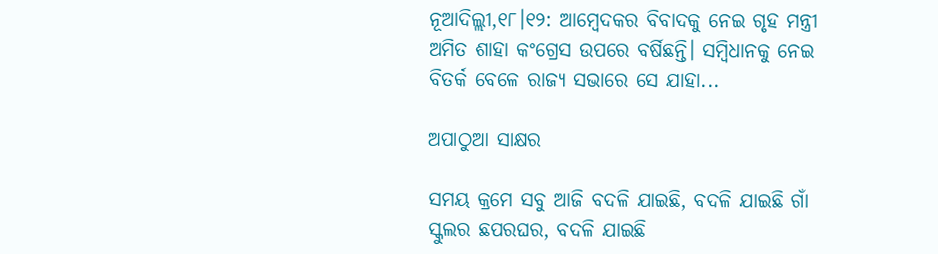ନୂଆଦିଲ୍ଲୀ,୧୮।୧୨: ଆମ୍ବେଦକର ବିବାଦକୁ ନେଇ ଗୃହ ମନ୍ତ୍ରୀ ଅମିତ ଶାହା କଂଗ୍ରେସ ଉପରେ ବର୍ଷିଛନ୍ତି। ସମ୍ବିଧାନକୁ ନେଇ ବିତର୍କ ବେଳେ ରାଜ୍ୟ ସଭାରେ ସେ ଯାହା...

ଅପାଠୁଆ ସାକ୍ଷର

ସମୟ କ୍ରମେ ସବୁ ଆଜି ବଦଳି ଯାଇଛି, ବଦଳି ଯାଇଛି ଗାଁ ସ୍କୁଲର ଛପରଘର, ବଦଳି ଯାଇଛି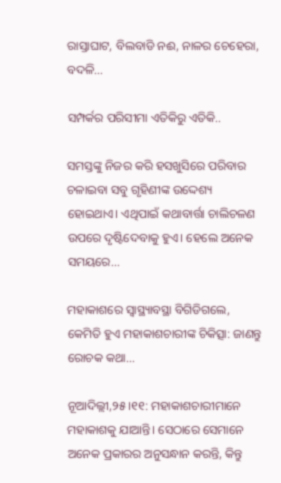ରାସ୍ତାଘାଟ, ବିଲବାଡି ନଈ, ନାଳର ଚେହେରା, ବଦଳି...

ସମ୍ପର୍କର ପରିସୀମା ଏତିକିରୁ ଏତିକି..

ସମସ୍ତଙ୍କୁ ନିଜର କରି ହସଖୁସିରେ ପରିବାର ଚଳାଇବା ସବୁ ଗୃହିଣୀଙ୍କ ଉଦ୍ଦେଶ୍ୟ ହୋଇଥାଏ। ଏଥିପାଇଁ କଥାବାର୍ତ୍ତା ଚାଲିଚଳଣ ଉପରେ ଦୃଷ୍ଟିଦେବାକୁ ହୁଏ। ହେଲେ ଅନେକ ସମୟରେ...

ମହାକାଶରେ ସ୍ବାସ୍ଥ୍ୟାବସ୍ଥା ବିଗିଡିଗଲେ, କେମିତି ହୁଏ ମହାକାଶଚାରୀଙ୍କ ଚିକିତ୍ସା: ଜାଣନ୍ତୁ ରୋଚକ କଥା…

ନୂଆଦିଲ୍ଲୀ,୨୫।୧୧: ମହାକାଶଚାରୀମାନେ ମହାକାଶକୁ ଯାଆନ୍ତି। ସେଠାରେ ସେମାନେ ଅନେକ ପ୍ରକାରର ଅନୁସନ୍ଧାନ କରନ୍ତି, କିନ୍ତୁ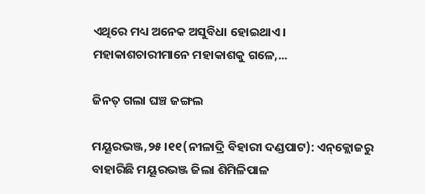ଏଥିରେ ମଧ୍ୟ ଅନେକ ଅସୁବିଧା ହୋଇଥାଏ। ମହାକାଶଚାରୀମାନେ ମହାକାଶକୁ ଗଳେ,...

ଜିନତ୍‌ ଗଲା ଘଞ୍ଚ ଜଙ୍ଗଲ

ମୟୂରଭଞ୍ଜ,୨୫।୧୧(ନୀଳାଦ୍ରି ବିହାରୀ ଦଣ୍ଡପାଟ): ଏନ୍‌କ୍ଲୋଜରୁ ବାହାରିଛି ମୟୂରଭଞ୍ଜ ଜିଲା ଶିମିଳିପାଳ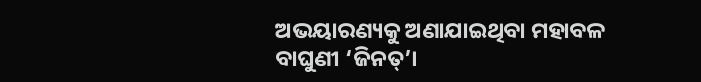ଅଭୟାରଣ୍ୟକୁ ଅଣାଯାଇଥିବା ମହାବଳ ବାଘୁଣୀ ‘ଜିନତ୍‌’।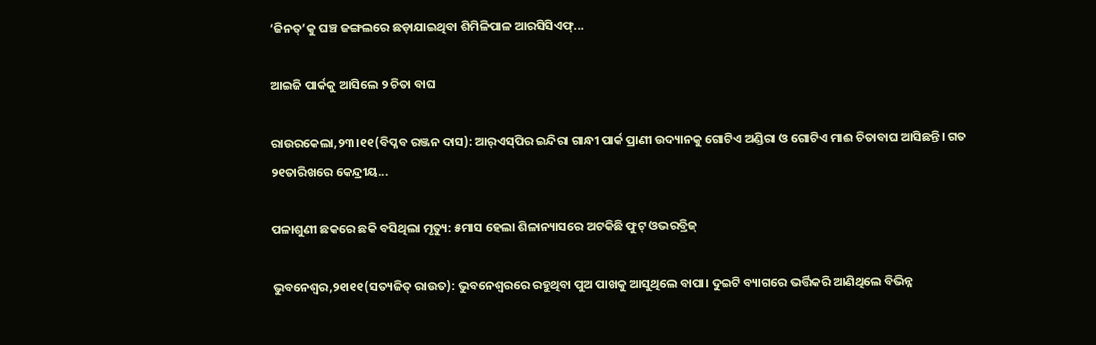‘ଜିନତ୍‌’କୁ ଘଞ୍ଚ ଜଙ୍ଗଲରେ ଛଡ଼ାଯାଇଥିବା ଶିମିଳିପାଳ ଆରସିସିଏଫ୍‌...

ଆଇଜି ପାର୍କକୁ ଆସିଲେ ୨ ଚିତା ବାଘ

ରାଉରକେଲା,୨୩।୧୧(ବିପ୍ଳବ ରଞ୍ଜନ ଦାସ): ଆର୍‌ଏସ୍‌ପିର ଇନ୍ଦିରା ଗାନ୍ଧୀ ପାର୍କ ପ୍ରାଣୀ ଉଦ୍ୟାନକୁ ଗୋଟିଏ ଅଣ୍ଡିରା ଓ ଗୋଟିଏ ମାଈ ଚିତାବାଘ ଆସିଛନ୍ତି। ଗତ ୨୧ତାରିଖରେ କେନ୍ଦ୍ରୀୟ...

ପଳାଶୁଣୀ ଛକରେ ଛକି ବସିଥିଲା ମୃତ୍ୟୁ: ୫ମାସ ହେଲା ଶିଳାନ୍ୟାସରେ ଅଟକିଛି ଫୁଟ୍‌ ଓଭରବ୍ରିଜ୍‌

ଭୁବନେଶ୍ୱର,୨୧ା୧୧(ସତ୍ୟଜିତ୍‌ ରାଉତ): ଭୁବନେଶ୍ୱରରେ ରହୁଥିବା ପୁଅ ପାଖକୁ ଆସୁଥିଲେ ବାପା। ଦୁଇଟି ବ୍ୟାଗରେ ଭର୍ତ୍ତିକରି ଆଣିଥିଲେ ବିଭିନ୍ନ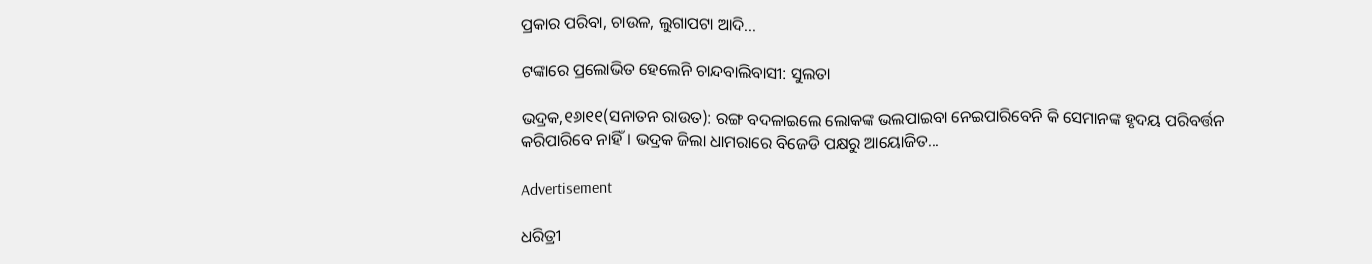ପ୍ରକାର ପରିବା, ଚାଉଳ, ଲୁଗାପଟା ଆଦି...

ଟଙ୍କାରେ ପ୍ରଲୋଭିତ ହେଲେନି ଚାନ୍ଦବାଲିବାସୀ: ସୁଲତା

ଭଦ୍ରକ,୧୬ା୧୧(ସନାତନ ରାଉତ): ରଙ୍ଗ ବଦଳାଇଲେ ଲୋକଙ୍କ ଭଲପାଇବା ନେଇପାରିବେନି କି ସେମାନଙ୍କ ହୃଦୟ ପରିବର୍ତ୍ତନ କରିପାରିବେ ନାହିଁ। ଭଦ୍ରକ ଜିଲା ଧାମରାରେ ବିଜେଡି ପକ୍ଷରୁ ଆୟୋଜିତ...

Advertisement

ଧରିତ୍ରୀ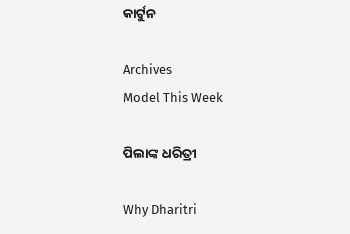କାର୍ଟୁନ

Archives
Model This Week

ପିଲାଙ୍କ ଧରିତ୍ରୀ

Why Dharitri